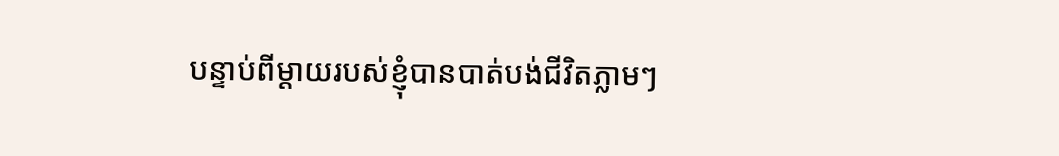បន្ទាប់ពីម្តាយរបស់ខ្ញុំបានបាត់បង់ជីវិតភ្លាមៗ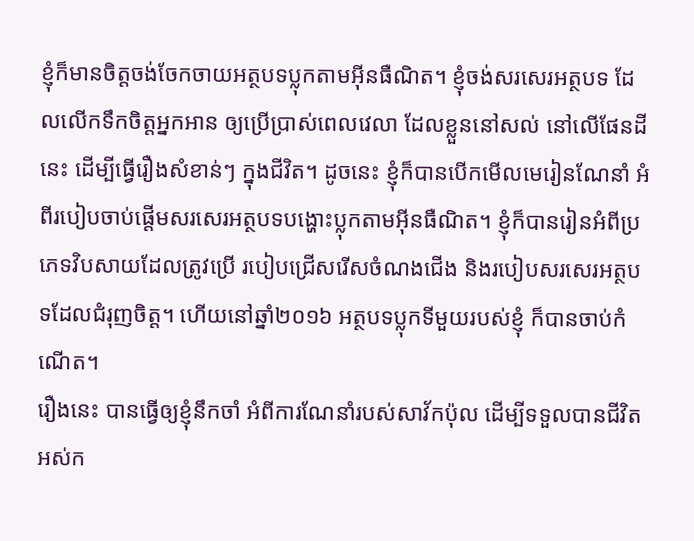ខ្ញុំក៏មានចិត្តចង់ចែកចាយអត្ថបទប្លុកតាមអ៊ីនធឺណិត។ ខ្ញុំចង់សរសេរអត្ថបទ ដែលលើកទឹកចិត្តអ្នកអាន ឲ្យប្រើប្រាស់ពេលវេលា ដែលខ្លួននៅសល់ នៅលើផែនដីនេះ ដើម្បីធ្វើរឿងសំខាន់ៗ ក្នុងជីវិត។ ដូចនេះ ខ្ញុំក៏បានបើកមើលមេរៀនណែនាំ អំពីរបៀបចាប់ផ្តើមសរសេរអត្ថបទបង្ហោះប្លុកតាមអ៊ីនធឺណិត។ ខ្ញុំក៏បានរៀនអំពីប្រភេទវិបសាយដែលត្រូវប្រើ របៀបជ្រើសរើសចំណងជើង និងរបៀបសរសេរអត្ថបទដែលជំរុញចិត្ត។ ហើយនៅឆ្នាំ២០១៦ អត្ថបទប្លុកទីមួយរបស់ខ្ញុំ ក៏បានចាប់កំណើត។
រឿងនេះ បានធ្វើឲ្យខ្ញុំនឹកចាំ អំពីការណែនាំរបស់សាវ័កប៉ុល ដើម្បីទទួលបានជីវិតអស់ក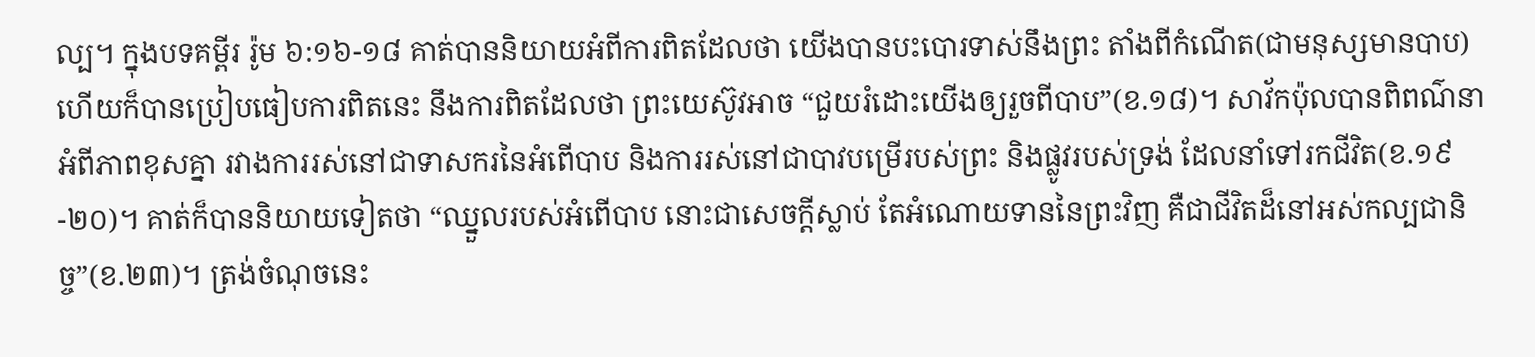ល្ប។ ក្នុងបទគម្ពីរ រ៉ូម ៦:១៦-១៨ គាត់បាននិយាយអំពីការពិតដែលថា យើងបានបះបោរទាស់នឹងព្រះ តាំងពីកំណើត(ជាមនុស្សមានបាប) ហើយក៏បានប្រៀបធៀបការពិតនេះ នឹងការពិតដែលថា ព្រះយេស៊ូវអាច “ជួយរំដោះយើងឲ្យរួចពីបាប”(ខ.១៨)។ សាវ័កប៉ុលបានពិពណ៌នា អំពីភាពខុសគ្នា រវាងការរស់នៅជាទាសករនៃអំពើបាប និងការរស់នៅជាបាវបម្រើរបស់ព្រះ និងផ្លូវរបស់ទ្រង់ ដែលនាំទៅរកជីវិត(ខ.១៩-២០)។ គាត់ក៏បាននិយាយទៀតថា “ឈ្នួលរបស់អំពើបាប នោះជាសេចក្តីស្លាប់ តែអំណោយទាននៃព្រះវិញ គឺជាជីវិតដ៏នៅអស់កល្បជានិច្ច”(ខ.២៣)។ ត្រង់ចំណុចនេះ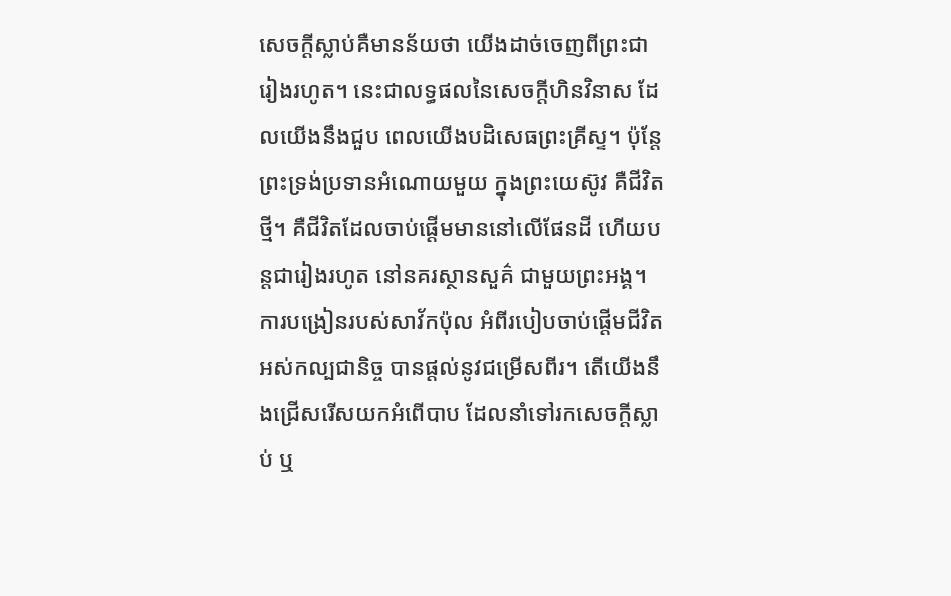សេចក្តីស្លាប់គឺមានន័យថា យើងដាច់ចេញពីព្រះជារៀងរហូត។ នេះជាលទ្ធផលនៃសេចក្តីហិនវិនាស ដែលយើងនឹងជួប ពេលយើងបដិសេធព្រះគ្រីស្ទ។ ប៉ុន្តែ ព្រះទ្រង់ប្រទានអំណោយមួយ ក្នុងព្រះយេស៊ូវ គឺជីវិតថ្មី។ គឺជីវិតដែលចាប់ផ្តើមមាននៅលើផែនដី ហើយបន្តជារៀងរហូត នៅនគរស្ថានសួគ៌ ជាមួយព្រះអង្គ។
ការបង្រៀនរបស់សាវ័កប៉ុល អំពីរបៀបចាប់ផ្តើមជីវិតអស់កល្បជានិច្ច បានផ្តល់នូវជម្រើសពីរ។ តើយើងនឹងជ្រើសរើសយកអំពើបាប ដែលនាំទៅរកសេចក្តីស្លាប់ ឬ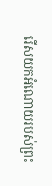រើសយកអំណោយរបស់ព្រះ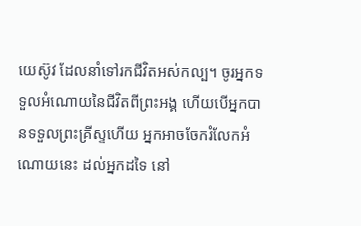យេស៊ូវ ដែលនាំទៅរកជីវិតអស់កល្ប។ ចូរអ្នកទទួលអំណោយនៃជីវិតពីព្រះអង្គ ហើយបើអ្នកបានទទួលព្រះគ្រីស្ទហើយ អ្នកអាចចែករំលែកអំណោយនេះ ដល់អ្នកដទៃ នៅ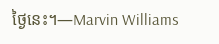ថ្ងៃនេះ។—Marvin Williams